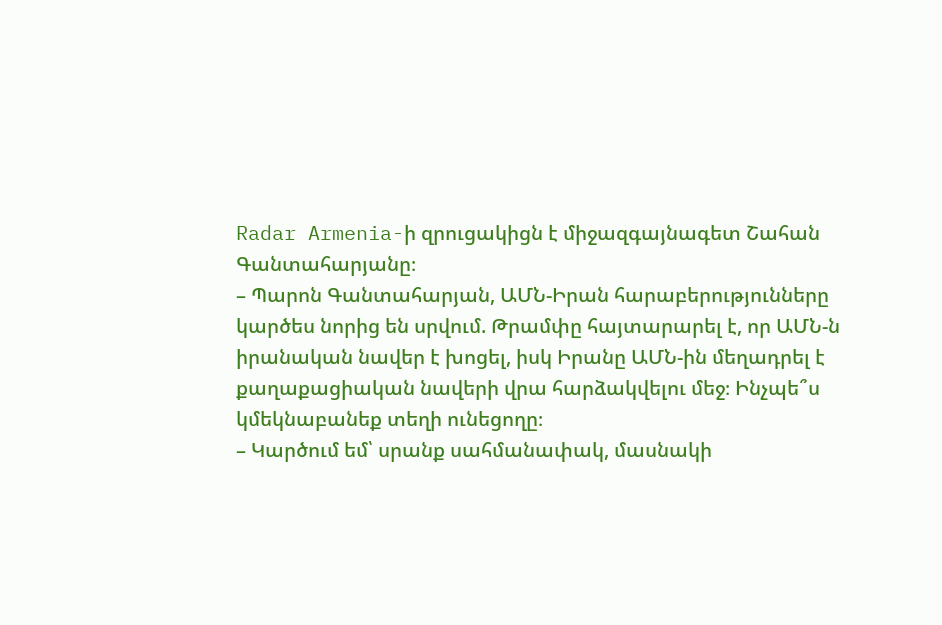Radar Armenia-ի զրուցակիցն է միջազգայնագետ Շահան Գանտահարյանը։
– Պարոն Գանտահարյան, ԱՄՆ-Իրան հարաբերությունները կարծես նորից են սրվում. Թրամփը հայտարարել է, որ ԱՄՆ-ն իրանական նավեր է խոցել, իսկ Իրանը ԱՄՆ-ին մեղադրել է քաղաքացիական նավերի վրա հարձակվելու մեջ։ Ինչպե՞ս կմեկնաբանեք տեղի ունեցողը։
– Կարծում եմ՝ սրանք սահմանափակ, մասնակի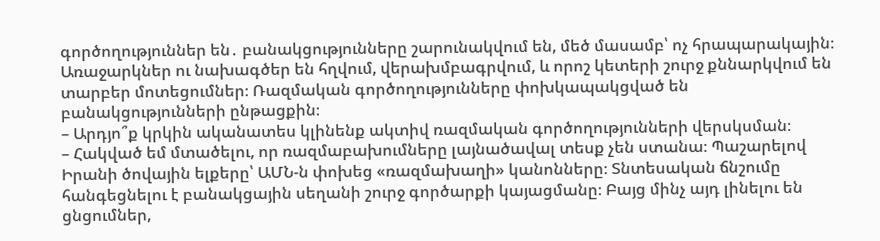գործողություններ են․ բանակցությունները շարունակվում են, մեծ մասամբ՝ ոչ հրապարակային։ Առաջարկներ ու նախագծեր են հղվում, վերախմբագրվում, և որոշ կետերի շուրջ քննարկվում են տարբեր մոտեցումներ։ Ռազմական գործողությունները փոխկապակցված են բանակցությունների ընթացքին։
– Արդյո՞ք կրկին ականատես կլինենք ակտիվ ռազմական գործողությունների վերսկսման։
– Հակված եմ մտածելու, որ ռազմաբախումները լայնածավալ տեսք չեն ստանա։ Պաշարելով Իրանի ծովային ելքերը՝ ԱՄՆ-ն փոխեց «ռազմախաղի» կանոնները։ Տնտեսական ճնշումը հանգեցնելու է բանակցային սեղանի շուրջ գործարքի կայացմանը։ Բայց մինչ այդ լինելու են ցնցումներ,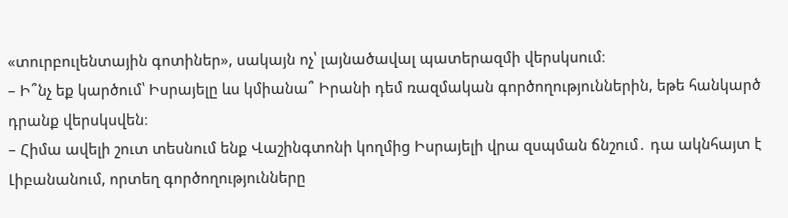«տուրբուլենտային գոտիներ», սակայն ոչ՝ լայնածավալ պատերազմի վերսկսում։
– Ի՞նչ եք կարծում՝ Իսրայելը ևս կմիանա՞ Իրանի դեմ ռազմական գործողություններին, եթե հանկարծ դրանք վերսկսվեն։
– Հիմա ավելի շուտ տեսնում ենք Վաշինգտոնի կողմից Իսրայելի վրա զսպման ճնշում․ դա ակնհայտ է Լիբանանում, որտեղ գործողությունները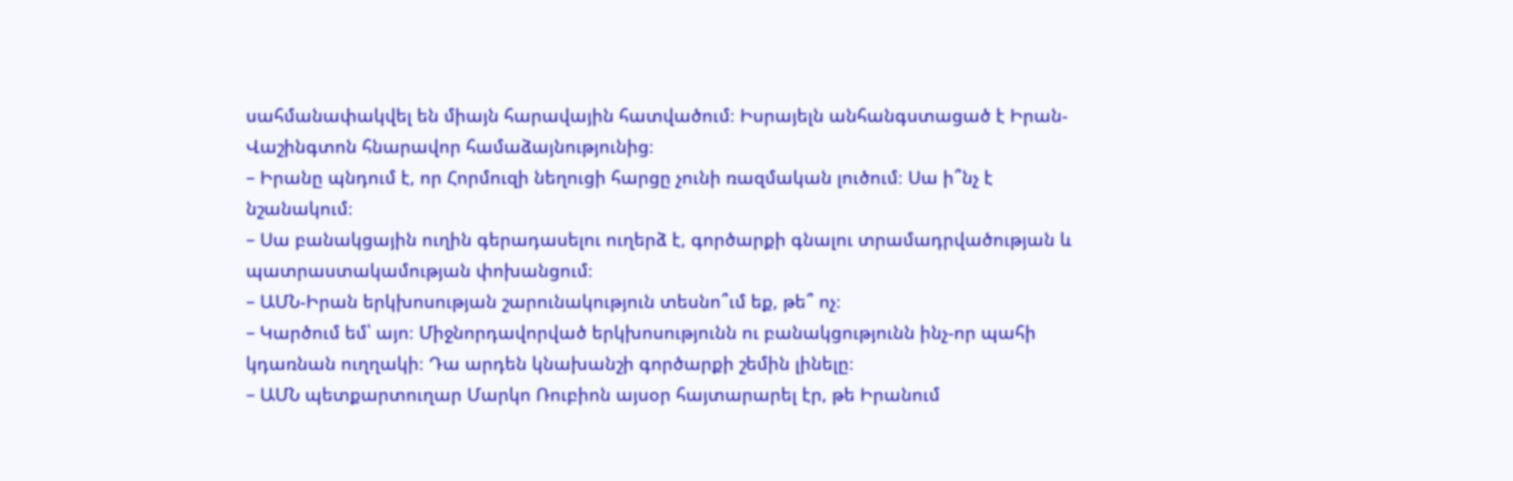սահմանափակվել են միայն հարավային հատվածում։ Իսրայելն անհանգստացած է Իրան-Վաշինգտոն հնարավոր համաձայնությունից։
– Իրանը պնդում է, որ Հորմուզի նեղուցի հարցը չունի ռազմական լուծում։ Սա ի՞նչ է նշանակում։
– Սա բանակցային ուղին գերադասելու ուղերձ է, գործարքի գնալու տրամադրվածության և պատրաստակամության փոխանցում։
– ԱՄՆ-Իրան երկխոսության շարունակություն տեսնո՞ւմ եք, թե՞ ոչ։
– Կարծում եմ՝ այո։ Միջնորդավորված երկխոսությունն ու բանակցությունն ինչ-որ պահի կդառնան ուղղակի։ Դա արդեն կնախանշի գործարքի շեմին լինելը։
– ԱՄՆ պետքարտուղար Մարկո Ռուբիոն այսօր հայտարարել էր, թե Իրանում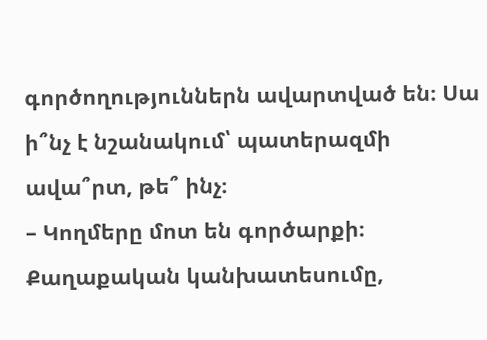գործողություններն ավարտված են։ Սա ի՞նչ է նշանակում՝ պատերազմի ավա՞րտ, թե՞ ինչ։
– Կողմերը մոտ են գործարքի։ Քաղաքական կանխատեսումը,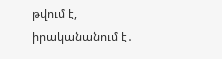թվում է, իրականանում է․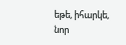եթե, իհարկե, նոր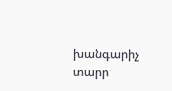խանգարիչ տարր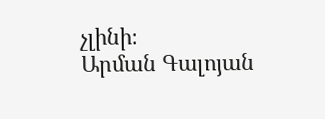չլինի։
Արման Գալոյան